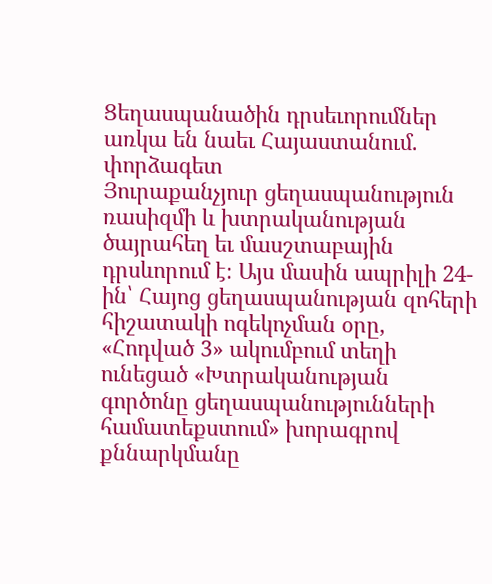Ցեղասպանածին դրսեւորումներ առկա են նաեւ Հայաստանում. փորձագետ
Յուրաքանչյուր ցեղասպանություն ռասիզմի և խտրականության ծայրահեղ եւ մասշտաբային դրսևորում է։ Այս մասին ապրիլի 24-ին՝ Հայոց ցեղասպանության զոհերի հիշատակի ոգեկոչման օրը, «Հոդված 3» ակումբում տեղի ունեցած «Խտրականության գործոնը ցեղասպանությունների համատեքստում» խորագրով քննարկմանը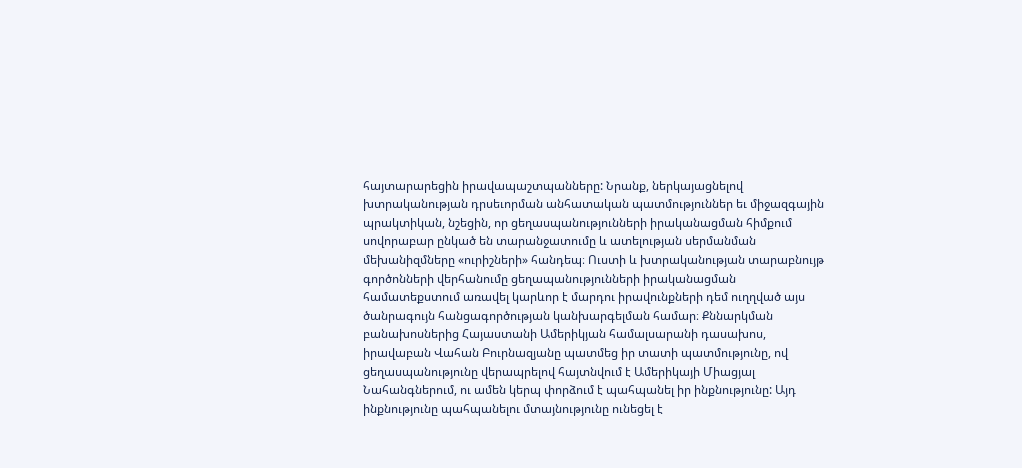հայտարարեցին իրավապաշտպանները: Նրանք, ներկայացնելով խտրականության դրսեւորման անհատական պատմություններ եւ միջազգային պրակտիկան, նշեցին, որ ցեղասպանությունների իրականացման հիմքում սովորաբար ընկած են տարանջատումը և ատելության սերմանման մեխանիզմները «ուրիշների» հանդեպ։ Ուստի և խտրականության տարաբնույթ գործոնների վերհանումը ցեղապանությունների իրականացման համատեքստում առավել կարևոր է մարդու իրավունքների դեմ ուղղված այս ծանրագույն հանցագործության կանխարգելման համար։ Քննարկման բանախոսներից Հայաստանի Ամերիկյան համալսարանի դասախոս, իրավաբան Վահան Բուրնազյանը պատմեց իր տատի պատմությունը, ով ցեղասպանությունը վերապրելով հայտնվում է Ամերիկայի Միացյալ Նահանգներում, ու ամեն կերպ փորձում է պահպանել իր ինքնությունը: Այդ ինքնությունը պահպանելու մտայնությունը ունեցել է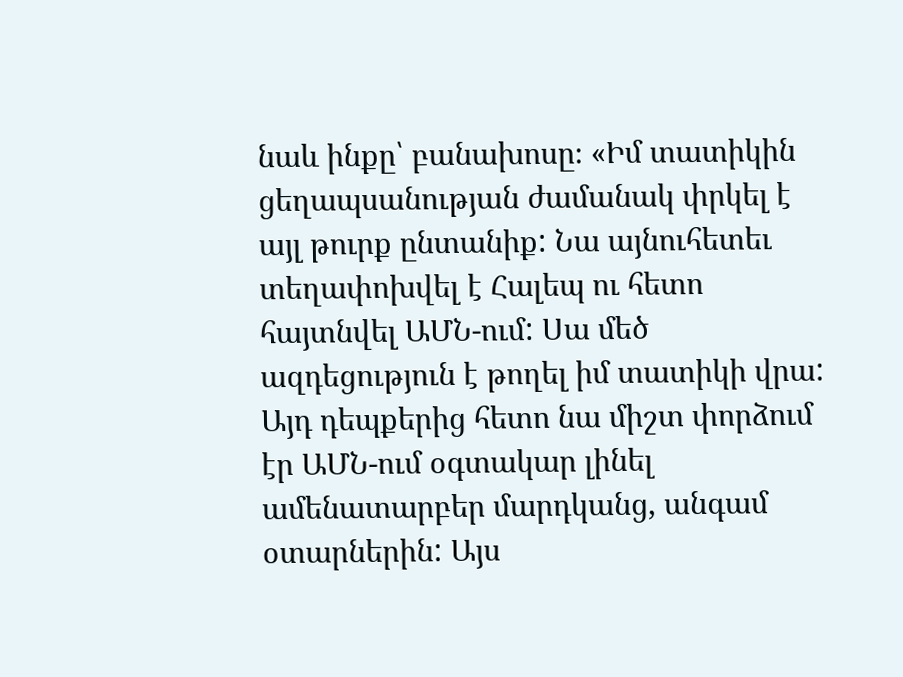նաև ինքը՝ բանախոսը։ «Իմ տատիկին ցեղապսանության ժամանակ փրկել է այլ թուրք ընտանիք: Նա այնուհետեւ տեղափոխվել է Հալեպ ու հետո հայտնվել ԱՄՆ-ում: Սա մեծ ազդեցություն է թողել իմ տատիկի վրա: Այդ դեպքերից հետո նա միշտ փորձում էր ԱՄՆ-ում օգտակար լինել ամենատարբեր մարդկանց, անգամ օտարներին: Այս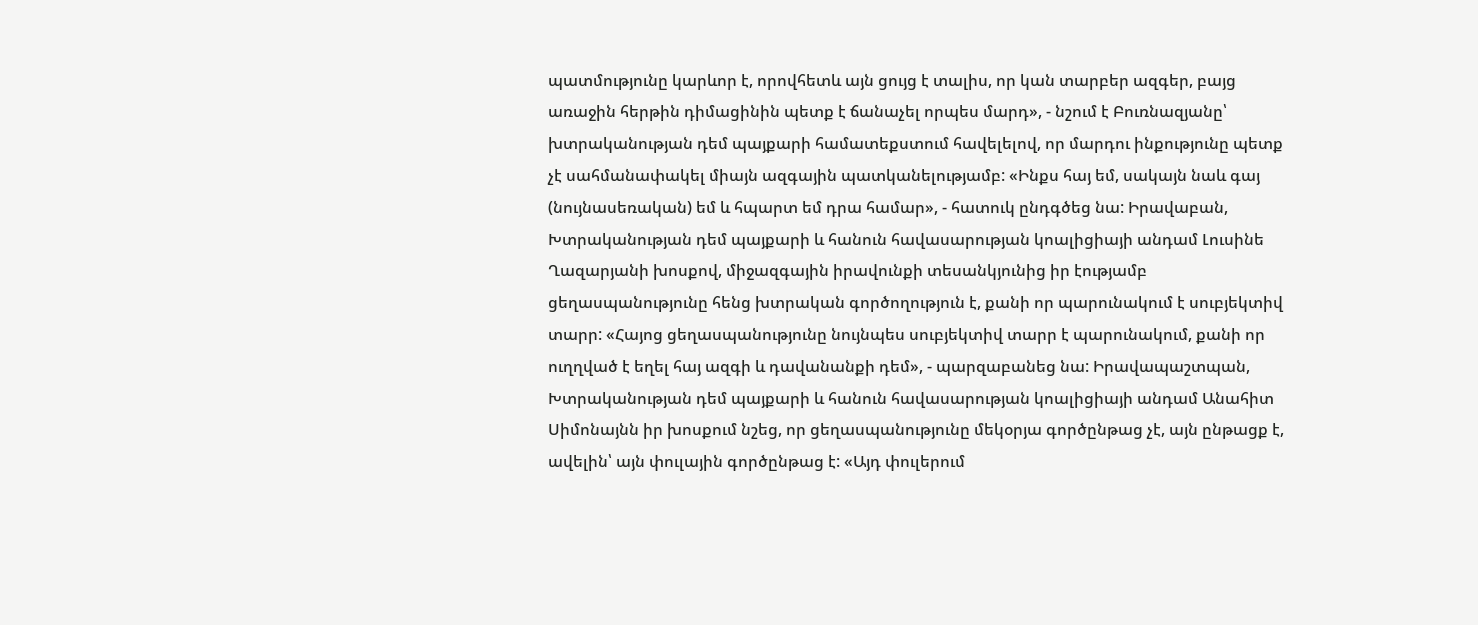պատմությունը կարևոր է, որովհետև այն ցույց է տալիս, որ կան տարբեր ազգեր, բայց առաջին հերթին դիմացինին պետք է ճանաչել որպես մարդ», - նշում է Բուռնազյանը՝ խտրականության դեմ պայքարի համատեքստում հավելելով, որ մարդու ինքությունը պետք չէ սահմանափակել միայն ազգային պատկանելությամբ: «Ինքս հայ եմ, սակայն նաև գայ (նույնասեռական) եմ և հպարտ եմ դրա համար», - հատուկ ընդգծեց նա: Իրավաբան, Խտրականության դեմ պայքարի և հանուն հավասարության կոալիցիայի անդամ Լուսինե Ղազարյանի խոսքով, միջազգային իրավունքի տեսանկյունից իր էությամբ ցեղասպանությունը հենց խտրական գործողություն է, քանի որ պարունակում է սուբյեկտիվ տարր: «Հայոց ցեղասպանությունը նույնպես սուբյեկտիվ տարր է պարունակում, քանի որ ուղղված է եղել հայ ազգի և դավանանքի դեմ», - պարզաբանեց նա: Իրավապաշտպան, Խտրականության դեմ պայքարի և հանուն հավասարության կոալիցիայի անդամ Անահիտ Սիմոնայնն իր խոսքում նշեց, որ ցեղասպանությունը մեկօրյա գործընթաց չէ, այն ընթացք է, ավելին՝ այն փուլային գործընթաց է: «Այդ փուլերում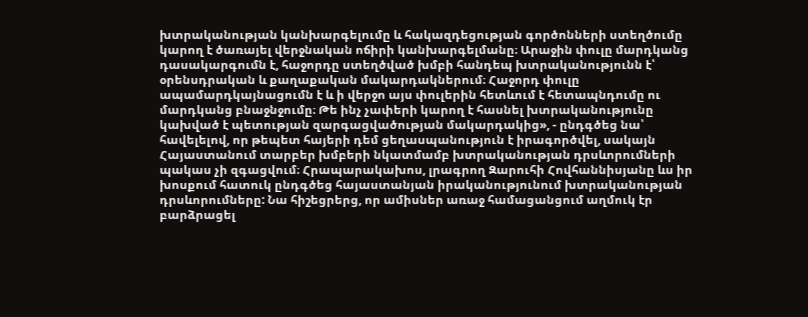խտրականության կանխարգելումը և հակազդեցության գործոնների ստեղծումը կարող է ծառայել վերջնական ոճիրի կանխարգելմանը։ Արաջին փուլը մարդկանց դասակարգումն է, հաջորդը ստեղծված խմբի հանդեպ խտրականությունն է՝ օրենսդրական և քաղաքական մակարդակներում։ Հաջորդ փուլը ապամարդկայնացումն է և ի վերջո այս փուլերին հետևում է հետապնդումը ու մարդկանց բնաջնջումը։ Թե ինչ չափերի կարող է հասնել խտրականությունը կախված է պետության զարգացվածության մակարդակից», - ընդգծեց նա՝ հավելելով, որ թեպետ հայերի դեմ ցեղասպանություն է իրագործվել, սակայն Հայաստանում տարբեր խմբերի նկատմամբ խտրականության դրսևորումների պակաս չի զգացվում։ Հրապարակախոս, լրագրող Զարուհի Հովհաննիսյանը ևս իր խոսքում հատուկ ընդգծեց հայաստանյան իրականությունում խտրականության դրսևորումները: Նա հիշեցրերց, որ ամիսներ առաջ համացանցում աղմուկ էր բարձրացել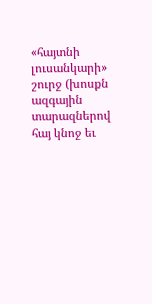«հայտնի լուսանկարի» շուրջ (խոսքն ազգային տարազներով հայ կնոջ եւ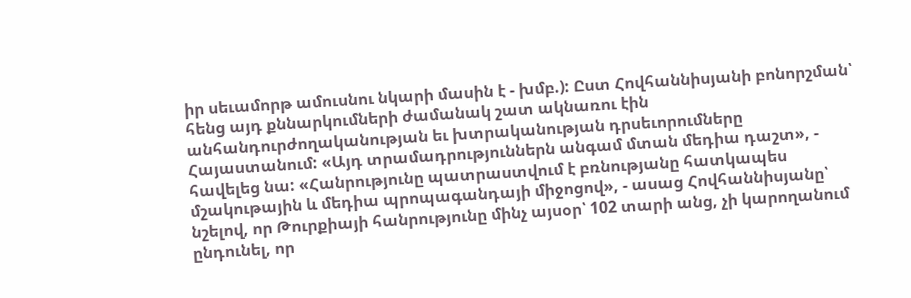իր սեւամորթ ամուսնու նկարի մասին է - խմբ.): Ըստ Հովհաննիսյանի բոնորշման՝ հենց այդ քննարկումների ժամանակ շատ ակնառու էին անհանդուրժողականության եւ խտրականության դրսեւորումները Հայաստանում: «Այդ տրամադրություններն անգամ մտան մեդիա դաշտ», - հավելեց նա: «Հանրությունը պատրաստվում է բռնությանը հատկապես մշակութային և մեդիա պրոպագանդայի միջոցով», - ասաց Հովհաննիսյանը՝ նշելով, որ Թուրքիայի հանրությունը մինչ այսօր՝ 102 տարի անց, չի կարողանում ընդունել, որ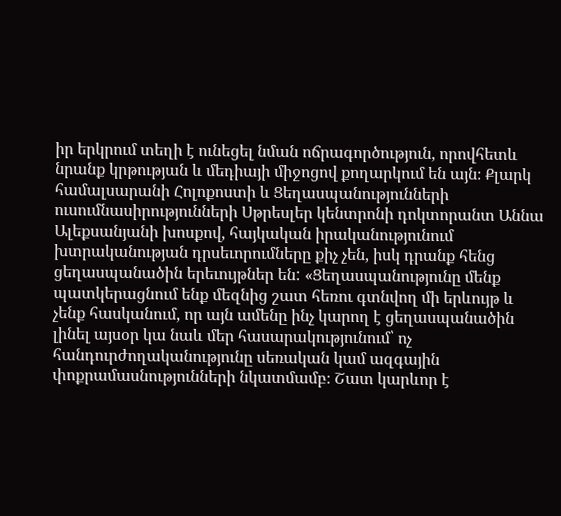իր երկրում տեղի է ունեցել նման ոճրագործություն, որովհետև նրանք կրթության և մեդիայի միջոցով քողարկում են այն։ Քլարկ համալսարանի Հոլոքոստի և Ցեղասպանությունների ուսումնասիրությունների Սթրեսլեր կենտրոնի դոկտորանտ Աննա Ալեքսանյանի խոսքով, հայկական իրականությունում խտրականության դրսեւորումները քիչ չեն, իսկ դրանք հենց ցեղասպանածին երեւույթներ են: «Ցեղասպանությունը մենք պատկերացնում ենք մեզնից շատ հեռու գտնվող մի երևույթ և չենք հասկանում, որ այն ամենը ինչ կարող է ցեղասպանածին լինել այսօր կա նաև մեր հասարակությունում՝ ոչ հանդուրժողականությունը սեռական կամ ազգային փոքրամասնությունների նկատմամբ։ Շատ կարևոր է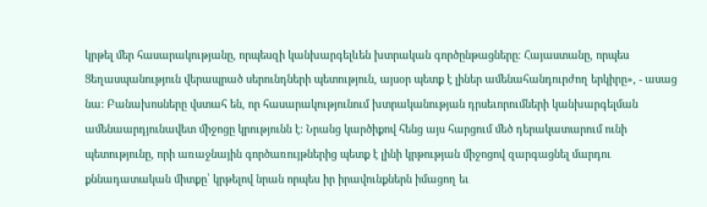կրթել մեր հասարակությանը, որպեսզի կանխարգելևեն խտրական գործընթացները։ Հայաստանը, որպես Ցեղասպանություն վերապրած սերունդների պետություն, այսօր պետք է լիներ ամենահանդուրժող երկիրը», - ասաց նա: Բանախոսները վստահ են, որ հասարակությունում խտրականության դրսեւորումների կանխարգելման ամենաարդյունավետ միջոցը կրությունն է: Նրանց կարծիքով հենց այս հարցում մեծ դերակատարում ունի պետությունը, որի առաջնային գործառույթներից պետք է լինի կրթության միջոցով զարգացնել մարդու քննադատական միտքը՝ կրթելով նրան որպես իր իրավունքներն իմացող եւ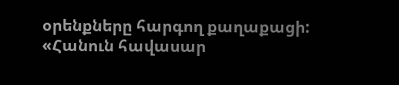օրենքները հարգող քաղաքացի: «Հանուն հավասար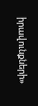իրավունքների»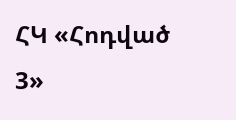ՀԿ «Հոդված 3»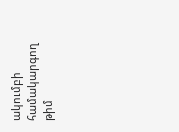ակումբի համակարգող թիմ